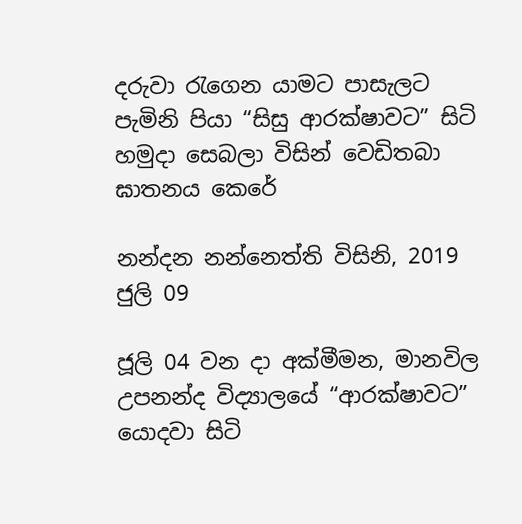දරුවා රැගෙන යාමට පාසැලට පැමිනි පියා “සිසු ආරක්ෂාවට” සිටි හමුදා සෙබලා විසින් වෙඩිතබා ඝාතනය කෙරේ

නන්දන නන්නෙත්ති විසිනි, 2019 ජුලි 09

ජූලි 04 වන දා අක්මීමන, මානවිල උපනන්ද විද්‍යාලයේ “ආරක්ෂාවට” යොදවා සිටි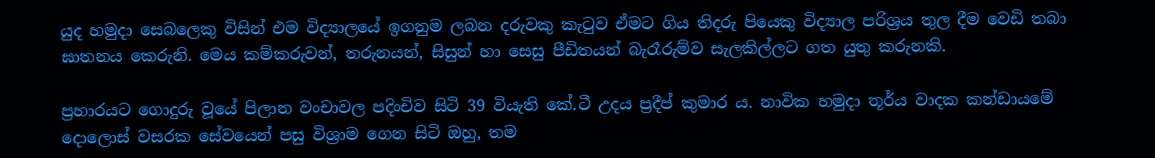යුද හමුදා සෙබලෙකු විසින් එම විද්‍යාලයේ ඉගනුම ලබන දරුවකු කැටුව ඒමට ගිය තිදරු පියෙකු විද්‍යාල පරිශ්‍රය තුල දීම වෙඩි තබා ඝාතනය කෙරුනි. මෙය කම්කරුවන්, තරුනයන්, සිසුන් හා සෙසු පීඩිතයන් බැරෑරුම්ව සැලකිල්ලට ගත යුතු කරුනකි.

ප්‍රහාරයට ගොදුරු වූයේ පිලාන වංචාවල පදිංචිව සිටි 39 වියැති කේ.ටී උදය ප්‍රදීප් කුමාර ය. නාවික හමුදා තූර්ය වාදක කන්ඩායමේ දොලොස් වසරක සේවයෙන් පසු විශ්‍රාම ගෙන සිටි ඔහු, තම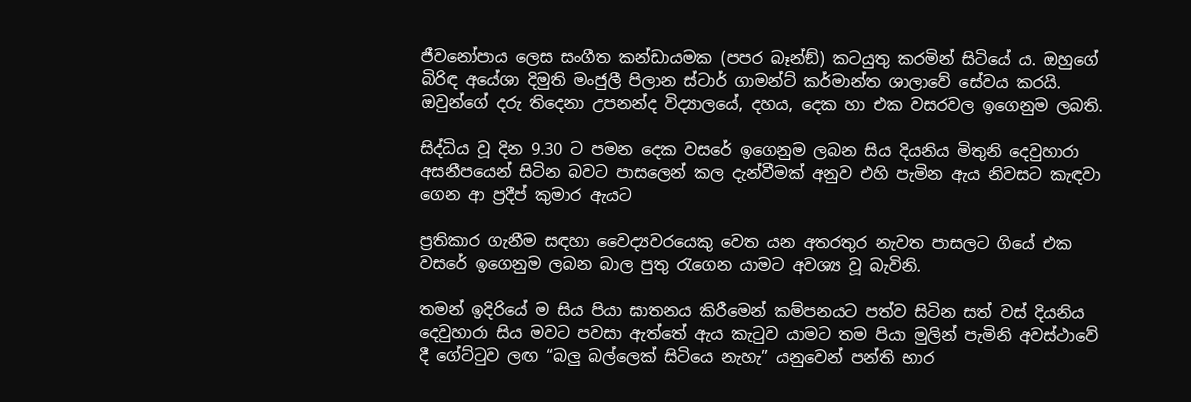ජීවනෝපාය ලෙස සංගීත කන්ඩායමක (පපර බෑන්ඞ්) කටයුතු කරමින් සිටියේ ය. ඔහුගේ බිරිඳ අයේශා දිමුති මංජුලී පිලාන ස්ටාර් ගාමන්ට් කර්මාන්ත ශාලාවේ සේවය කරයි. ඔවුන්ගේ දරු තිදෙනා උපනන්ද විද්‍යාලයේ, දහය, දෙක හා එක වසරවල ඉගෙනුම ලබති.

සිද්ධිය වූ දින 9.30 ට පමන දෙක වසරේ ඉගෙනුම ලබන සිය දියනිය මිතුනි දෙවුහාරා අසනීපයෙන් සිටින බවට පාසලෙන් කල දැන්වීමක් අනුව එහි පැමින ඇය නිවසට කැඳවා ගෙන ආ ප්‍රදීප් කුමාර ඇයට

ප්‍රතිකාර ගැනීම සඳහා වෛද්‍යවරයෙකු වෙත යන අතරතුර නැවත පාසලට ගියේ එක වසරේ ඉගෙනුම ලබන බාල පුතු රැගෙන යාමට අවශ්‍ය වූ බැවිනි.

තමන් ඉදිරියේ ම සිය පියා ඝාතනය කිරීමෙන් කම්පනයට පත්ව සිටින සත් වස් දියනිය දෙවුහාරා සිය මවට පවසා ඇත්තේ ඇය කැටුව යාමට තම පියා මුලින් පැමිනි අවස්ථාවේ දී ගේට්ටුව ලඟ “බලු බල්ලෙක් සිටියෙ නැහැ” යනුවෙන් පන්ති භාර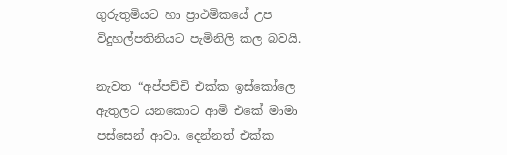ගුරුතුමියට හා ප්‍රාථමිකයේ උප විදුහල්පතිනියට පැමිනිලි කල බවයි.

නැවත “අප්පච්චි එක්ක ඉස්කෝලෙ ඇතුලට යනකොට ආමි එකේ මාමා පස්සෙන් ආවා. දෙන්නත් එක්ක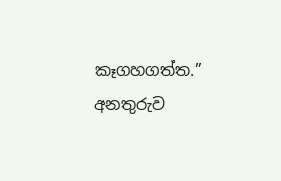කෑගහගත්ත.” අනතුරුව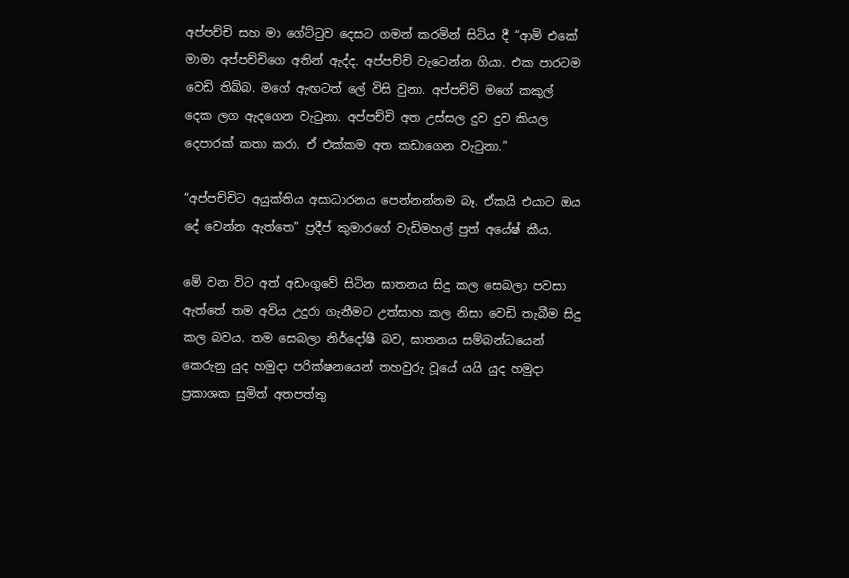අප්පච්චි සහ මා ගේට්ටුව දෙසට ගමන් කරමින් සිටිය දී “ආමි එකේ මාමා අප්පච්චිගෙ අතින් ඇද්ද. අප්පච්චි වැටෙන්න ගියා. එක පාරටම වෙඩි තිබ්බ. මගේ ඇඟටත් ලේ විසි වුනා. අප්පච්චි මගේ කකුල් දෙක ලග ඇදගෙන වැටුනා. අප්පච්චි අත උස්සල දුව දුව කියල දෙපාරක් කතා කරා. ඒ එක්කම අත කඩාගෙන වැටුනා.”

“අප්පච්චිට අයුක්තිය අසාධාරනය පෙන්නන්නම බෑ. ඒකයි එයාට ඔය දේ වෙන්න ඇත්තෙ” ප්‍රදීප් කුමාරගේ වැඩිමහල් පුත් අයේෂ් කීය.

මේ වන විට අත් අඩංගුවේ සිටින ඝාතනය සිදු කල සෙබලා පවසා ඇත්තේ තම අවිය උදුරා ගැනීමට උත්සාහ කල නිසා වෙඩි තැබීම සිදු කල බවය. තම සෙබලා නිර්දෝෂී බව, ඝාතනය සම්බන්ධයෙන් කෙරුනු යුද හමුදා පරික්ෂනයෙන් තහවුරු වූයේ යයි යුද හමුදා ප්‍රකාශක සුමිත් අතපත්තු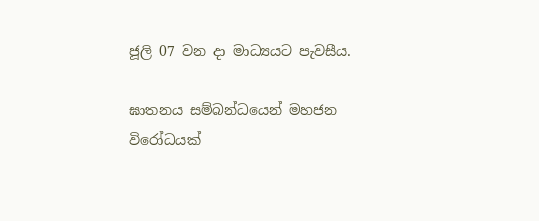ජූලි 07 වන දා මාධ්‍යයට පැවසීය.

ඝාතනය සම්බන්ධයෙන් මහජන විරෝධයක්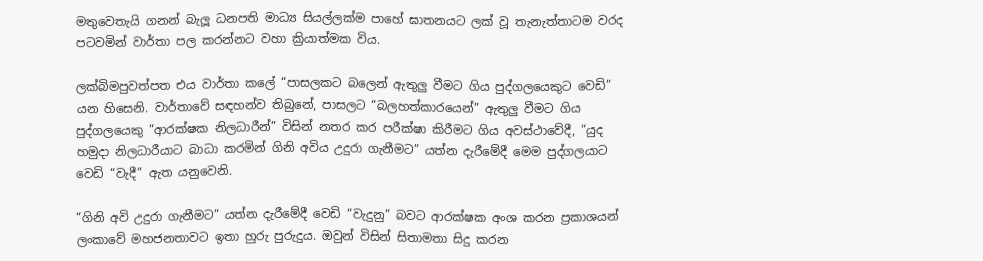මතුවෙතැයි ගනන් බැලූ ධනපති මාධ්‍ය සියල්ලක්ම පාහේ ඝාතනයට ලක් වූ තැනැත්තාටම වරද පටවමින් වාර්තා පල කරන්නට වහා ක්‍රියාත්මක විය.

ලක්බිමපුවත්පත එය වාර්තා කලේ “පාසලකට බලෙන් ඇතුලු වීමට ගිය පුද්ගලයෙකුට වෙඩි” යන හිසෙනි. වාර්තාවේ සඳහන්ව තිබුනේ, පාසලට “බලහත්කාරයෙන්” ඇතුලු වීමට ගිය පුද්ගලයෙකු “ආරක්ෂක නිලධාරීන්” විසින් නතර කර පරීක්ෂා කිරීමට ගිය අවස්ථාවේදී, “යුද හමුදා නිලධාරීයාට බාධා කරමින් ගිනි අවිය උදුරා ගැනීමට” යත්න දැරීමේදී මෙම පුද්ගලයාට වෙඩි “වැදී” ඇත යනුවෙනි.

“ගිනි අවි උදුරා ගැනීමට” යත්න දැරීමේදී වෙඩි “වැදුනු” බවට ආරක්ෂක අංශ කරන ප්‍රකාශයන් ලංකාවේ මහජනතාවට ඉතා හුරු පුරුදුය. ඔවුන් විසින් සිතාමතා සිදු කරන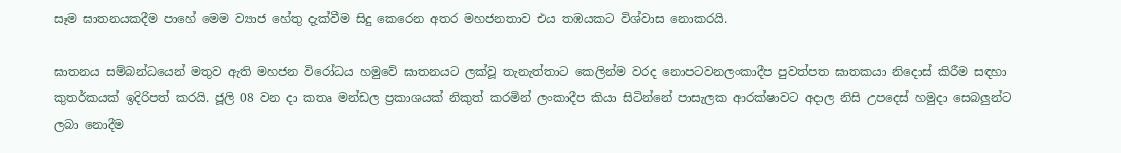සෑම ඝාතනයකදීම පාහේ මෙම ව්‍යාජ හේතු දැක්වීම සිදු කෙරෙන අතර මහජනතාව එය තඹයකට විශ්වාස නොකරයි.

ඝාතනය සම්බන්ධයෙන් මතුව ඇති මහජන විරෝධය හමුවේ ඝාතනයට ලක්වූ තැනැත්තාට කෙලින්ම වරද නොපටවනලංකාදීප පුවත්පත ඝාතකයා නිදොස් කිරීම සඳහා කුතර්කයක් ඉදිරිපත් කරයි. ජූලි 08 වන දා කතෘ මන්ඩල ප්‍රකාශයක් නිකුත් කරමින් ලංකාදීප කියා සිටින්නේ පාසැලක ආරක්ෂාවට අදාල නිසි උපදෙස් හමුදා සෙබලුන්ට ලබා නොදීම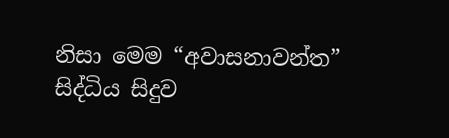නිසා මෙම “අවාසනාවන්ත” සිද්ධිය සිදුව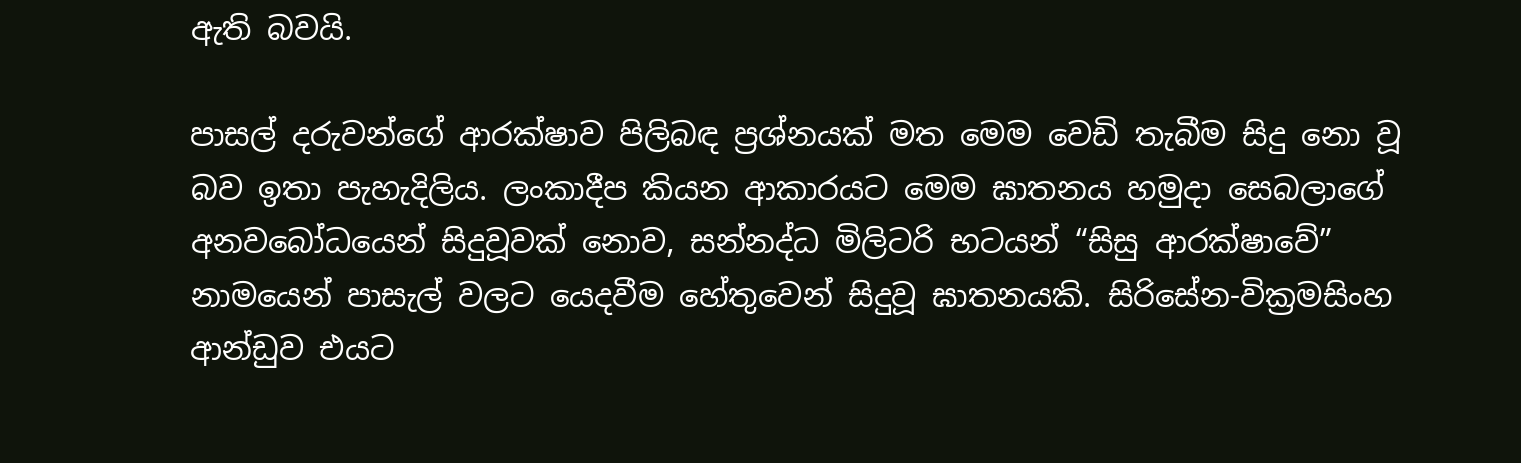ඇති බවයි.

පාසල් දරුවන්ගේ ආරක්ෂාව පිලිබඳ ප්‍රශ්නයක් මත මෙම වෙඩි තැබීම සිදු නො වූ බව ඉතා පැහැදිලිය. ලංකාදීප කියන ආකාරයට මෙම ඝාතනය හමුදා සෙබලාගේ අනවබෝධයෙන් සිදුවූවක් නොව, සන්නද්ධ මිලිටරි භටයන් “සිසු ආරක්ෂාවේ” නාමයෙන් පාසැල් වලට යෙදවීම හේතුවෙන් සිදුවූ ඝාතනයකි. සිරිසේන-වික්‍රමසිංහ ආන්ඩුව එයට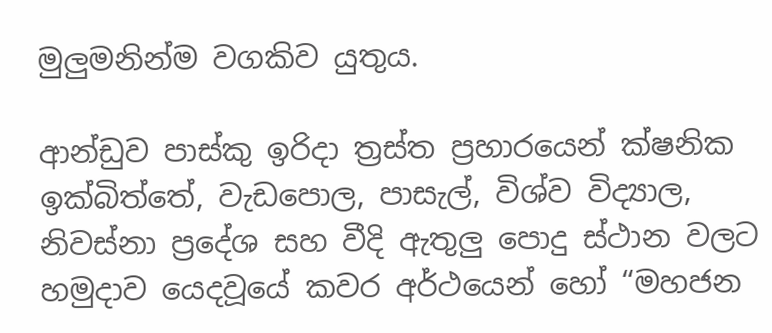මුලුමනින්ම වගකිව යුතුය.

ආන්ඩුව පාස්කු ඉරිදා ත්‍රස්ත ප්‍රහාරයෙන් ක්ෂනික ඉක්බිත්තේ, වැඩපොල, පාසැල්, විශ්ව විද්‍යාල, නිවස්නා ප්‍රදේශ සහ වීදි ඇතුලු පොදු ස්ථාන වලට හමුදාව යෙදවූයේ කවර අර්ථයෙන් හෝ “මහජන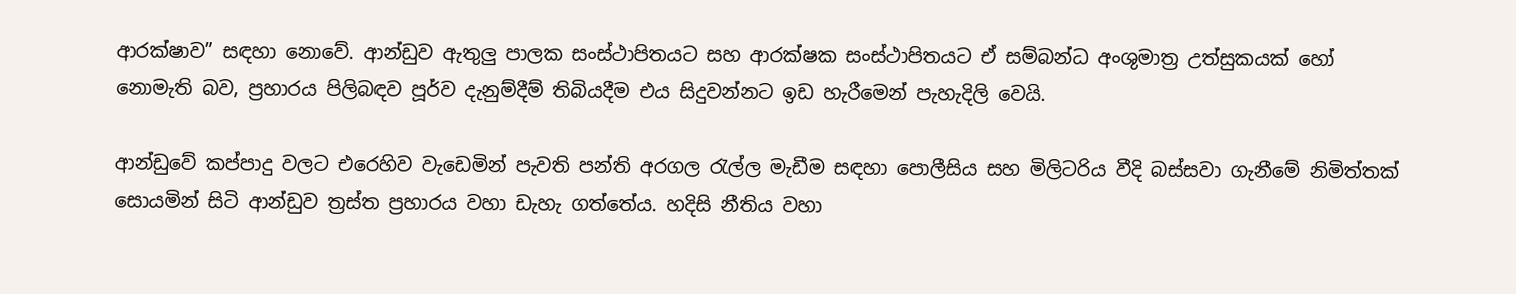ආරක්ෂාව” සඳහා නොවේ. ආන්ඩුව ඇතුලු පාලක සංස්ථාපිතයට සහ ආරක්ෂක සංස්ථාපිතයට ඒ සම්බන්ධ අංශුමාත්‍ර උත්සුකයක් හෝ නොමැති බව, ප්‍රහාරය පිලිබඳව පූර්ව දැනුම්දීම් තිබියදීම එය සිදුවන්නට ඉඩ හැරීමෙන් පැහැදිලි වෙයි.

ආන්ඩුවේ කප්පාදු වලට එරෙහිව වැඩෙමින් පැවති පන්ති අරගල රැල්ල මැඩීම සඳහා පොලීසිය සහ මිලිටරිය වීදි බස්සවා ගැනීමේ නිමිත්තක් සොයමින් සිටි ආන්ඩුව ත්‍රස්ත ප්‍රහාරය වහා ඩැහැ ගත්තේය. හදිසි නීතිය වහා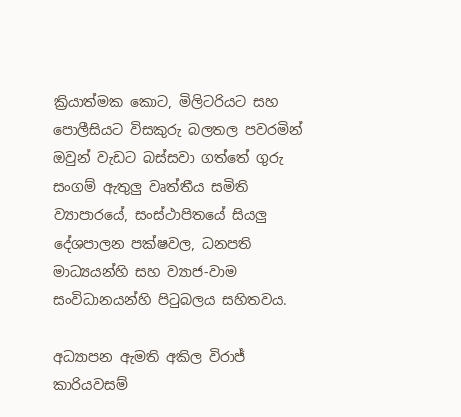ක්‍රියාත්මක කොට, මිලිටරියට සහ පොලීසියට විසකුරු බලතල පවරමින් ඔවුන් වැඩට බස්සවා ගත්තේ ගුරු සංගම් ඇතුලු වෘත්තීය සමිති ව්‍යාපාරයේ, සංස්ථාපිතයේ සියලු දේශපාලන පක්ෂවල, ධනපති මාධ්‍යයන්හි සහ ව්‍යාජ-වාම සංවිධානයන්හි පිටුබලය සහිතවය.

අධ්‍යාපන ඇමති අකිල විරාජ් කාරියවසම්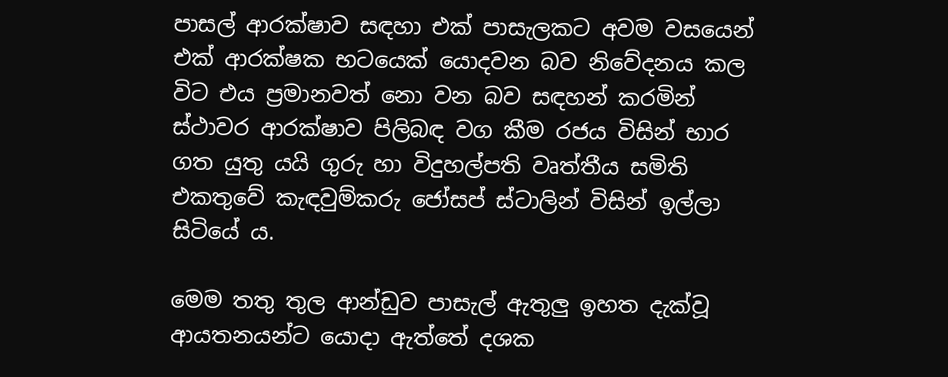පාසල් ආරක්ෂාව සඳහා එක් පාසැලකට අවම වසයෙන් එක් ආරක්ෂක භටයෙක් යොදවන බව නිවේදනය කල විට එය ප්‍රමානවත් නො වන බව සඳහන් කරමින් ස්ථාවර ආරක්ෂාව පිලිබඳ වග කීම රජය විසින් භාර ගත යුතු යයි ගුරු හා විදුහල්පති වෘත්තීය සමිති එකතුවේ කැඳවුම්කරු ජෝසප් ස්ටාලින් විසින් ඉල්ලා සිටියේ ය.

මෙම තතු තුල ආන්ඩුව පාසැල් ඇතුලු ඉහත දැක්වූ ආයතනයන්ට යොදා ඇත්තේ දශක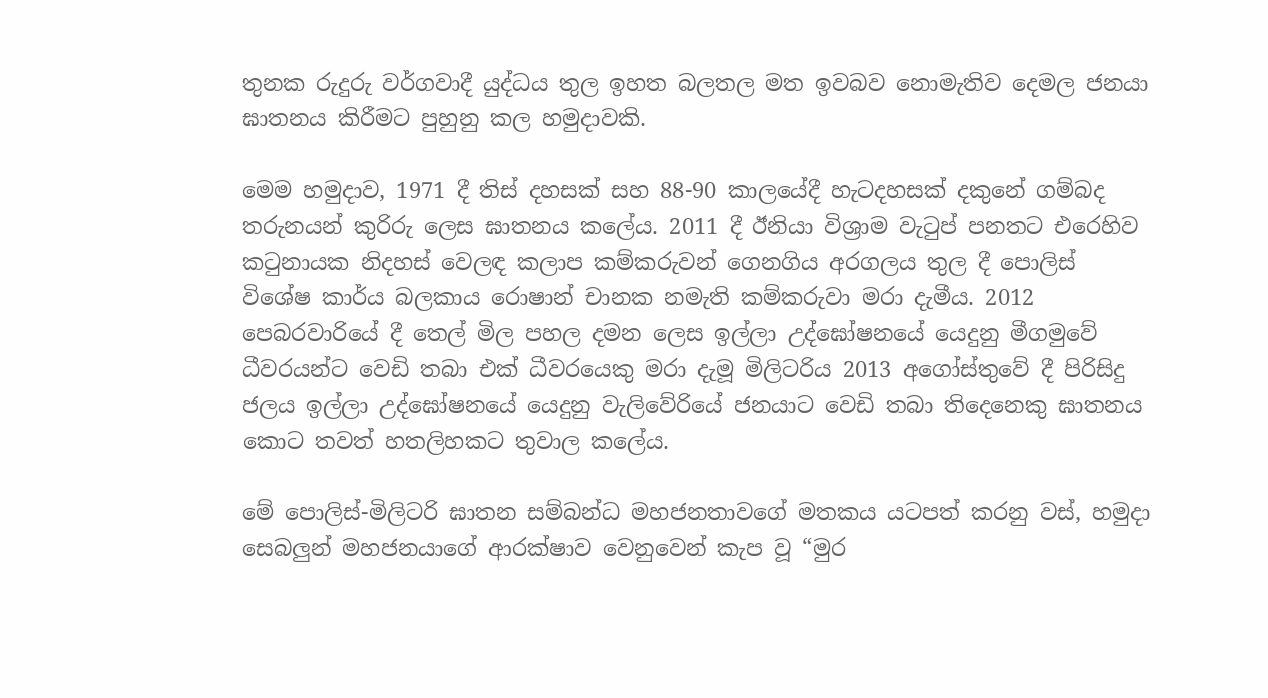තුනක රුදුරු වර්ගවාදී යුද්ධය තුල ඉහත බලතල මත ඉවබව නොමැතිව දෙමල ජනයා ඝාතනය කිරීමට පුහුනු කල හමුදාවකි.

මෙම හමුදාව, 1971 දී තිස් දහසක් සහ 88-90 කාලයේදී හැටදහසක් දකුනේ ගම්බද තරුනයන් කුරිරු ලෙස ඝාතනය කලේය. 2011 දී ඊනියා විශ්‍රාම වැටුප් පනතට එරෙහිව කටුනායක නිදහස් වෙලඳ කලාප කම්කරුවන් ගෙනගිය අරගලය තුල දී පොලිස් විශේෂ කාර්ය බලකාය රොෂාන් චානක නමැති කම්කරුවා මරා දැමීය. 2012 පෙබරවාරියේ දී තෙල් මිල පහල දමන ලෙස ඉල්ලා උද්ඝෝෂනයේ යෙදුනු මීගමුවේ ධීවරයන්ට වෙඩි තබා එක් ධීවරයෙකු මරා දැමූ මිලිටරිය 2013 අගෝස්තුවේ දී පිරිසිදු ජලය ඉල්ලා උද්ඝෝෂනයේ යෙදුනු වැලිවේරියේ ජනයාට වෙඩි තබා තිදෙනෙකු ඝාතනය කොට තවත් හතලිහකට තුවාල කලේය.

මේ පොලිස්-මිලිටරි ඝාතන සම්බන්ධ මහජනතාවගේ මතකය යටපත් කරනු වස්, හමුදා සෙබලුන් මහජනයාගේ ආරක්ෂාව වෙනුවෙන් කැප වූ “මුර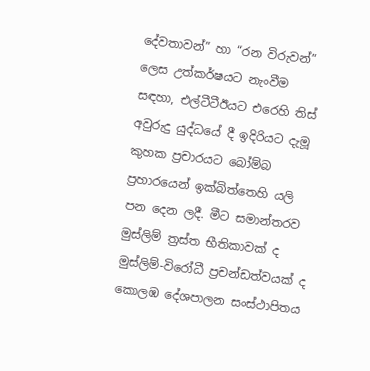දේවතාවන්” හා “රන විරුවන්” ලෙස උත්කර්ෂයට නැංවීම සඳහා, එල්ටීටීඊයට එරෙහි තිස් අවුරුදු යුද්ධයේ දී ඉදිරියට දැමූ කුහක ප්‍රචාරයට බෝම්බ ප්‍රහාරයෙන් ඉක්බිත්තෙහි යලි පන දෙන ලදී. මීට සමාන්තරව මුස්ලිම් ත්‍රස්ත භීතිකාවක් ද මුස්ලිම්-විරෝධී ප්‍රචන්ඩත්වයක් ද කොලඹ දේශපාලන සංස්ථාපිතය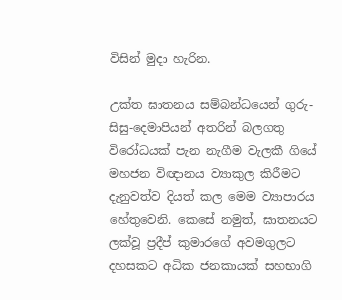විසින් මුදා හැරින.

උක්ත ඝාතනය සම්බන්ධයෙන් ගුරු- සිසු-දෙමාපියන් අතරින් බලගතු විරෝධයක් පැන නැගීම වැලකී ගියේ මහජන විඥානය ව්‍යාකුල කිරීමට දැනුවත්ව දියත් කල මෙම ව්‍යාපාරය හේතුවෙනි. කෙසේ නමුත්, ඝාතනයට ලක්වූ ප්‍රදීප් කුමාරගේ අවමගුලට දහසකට අධික ජනකායක් සහභාගි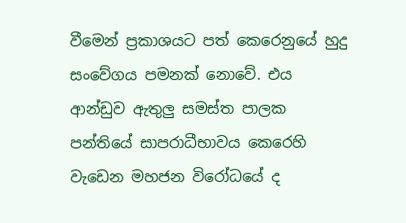වීමෙන් ප්‍රකාශයට පත් කෙරෙනුයේ හුදු සංවේගය පමනක් නොවේ. එය ආන්ඩුව ඇතුලු සමස්ත පාලක පන්තියේ සාපරාධීභාවය කෙරෙහි වැඩෙන මහජන විරෝධයේ ද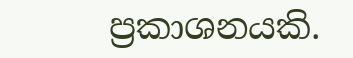ප්‍රකාශනයකි.